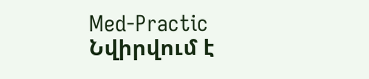Med-Practic
Նվիրվում է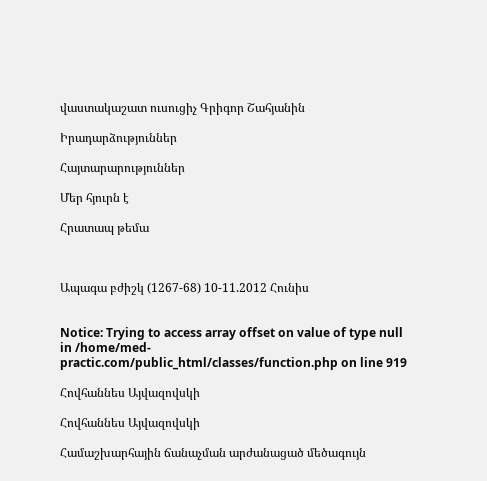վաստակաշատ ուսուցիչ Գրիգոր Շահյանին

Իրադարձություններ

Հայտարարություններ

Մեր հյուրն է

Հրատապ թեմա



Ապագա բժիշկ (1267-68) 10-11.2012 Հունիս


Notice: Trying to access array offset on value of type null in /home/med-practic.com/public_html/classes/function.php on line 919

Հովհաննես Այվազովսկի

Հովհաննես Այվազովսկի

Համաշխարհային ճանաչման արժանացած մեծագույն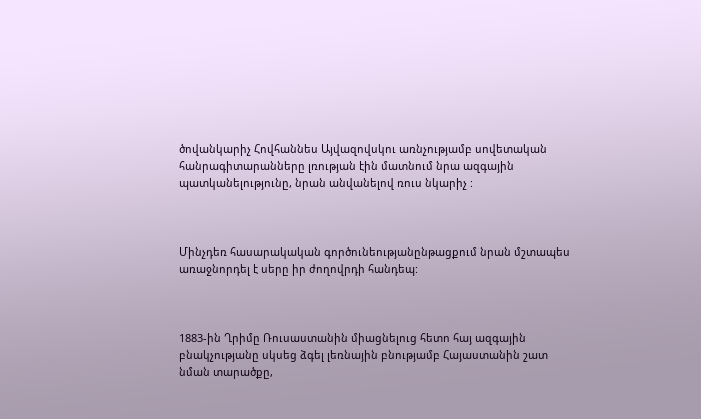ծովանկարիչ Հովհաննես Այվազովսկու առնչությամբ սովետական հանրագիտարանները լռության էին մատնում նրա ազգային պատկանելությունը, նրան անվանելով ռուս նկարիչ :



Մինչդեռ հասարակական գործունեությանընթացքում նրան մշտապես առաջնորդել է սերը իր ժողովրդի հանդեպ:



1883-ին Ղրիմը Ռուսաստանին միացնելուց հետո հայ ազգային բնակչությանը սկսեց ձգել լեռնային բնությամբ Հայաստանին շատ նման տարածքը,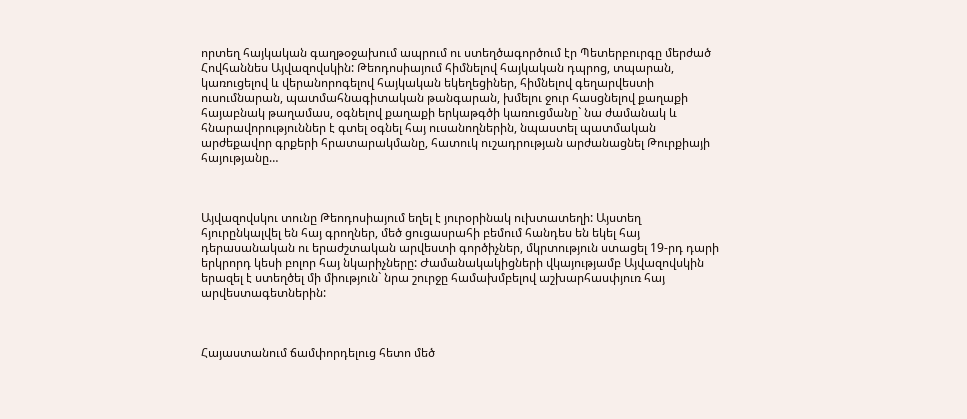որտեղ հայկական գաղթօջախում ապրում ու ստեղծագործում էր Պետերբուրգը մերժած Հովհաննես Այվազովսկին: Թեոդոսիայում հիմնելով հայկական դպրոց, տպարան, կառուցելով և վերանորոգելով հայկական եկեղեցիներ, հիմնելով գեղարվեստի ուսումնարան, պատմահնագիտական թանգարան, խմելու ջուր հասցնելով քաղաքի հայաբնակ թաղամաս, օգնելով քաղաքի երկաթգծի կառուցմանը` նա ժամանակ և հնարավորություններ է գտել օգնել հայ ուսանողներին, նպաստել պատմական արժեքավոր գրքերի հրատարակմանը, հատուկ ուշադրության արժանացնել Թուրքիայի հայությանը…



Այվազովսկու տունը Թեոդոսիայում եղել է յուրօրինակ ուխտատեղի: Այստեղ հյուրընկալվել են հայ գրողներ, մեծ ցուցասրահի բեմում հանդես են եկել հայ դերասանական ու երաժշտական արվեստի գործիչներ, մկրտություն ստացել 19-րդ դարի երկրորդ կեսի բոլոր հայ նկարիչները: Ժամանակակիցների վկայությամբ Այվազովսկին երազել է ստեղծել մի միություն` նրա շուրջը համախմբելով աշխարհասփյուռ հայ արվեստագետներին:



Հայաստանում ճամփորդելուց հետո մեծ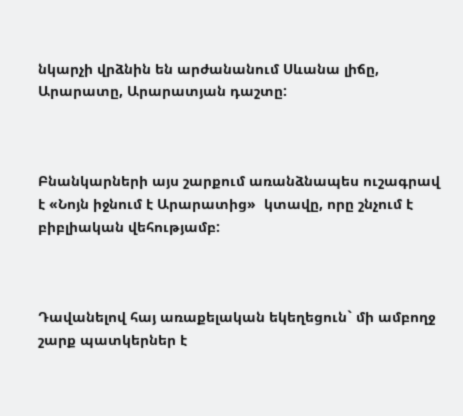նկարչի վրձնին են արժանանում Սևանա լիճը, Արարատը, Արարատյան դաշտը:



Բնանկարների այս շարքում առանձնապես ուշագրավ է «Նոյն իջնում է Արարատից»  կտավը, որը շնչում է բիբլիական վեհությամբ:



Դավանելով հայ առաքելական եկեղեցուն` մի ամբողջ շարք պատկերներ է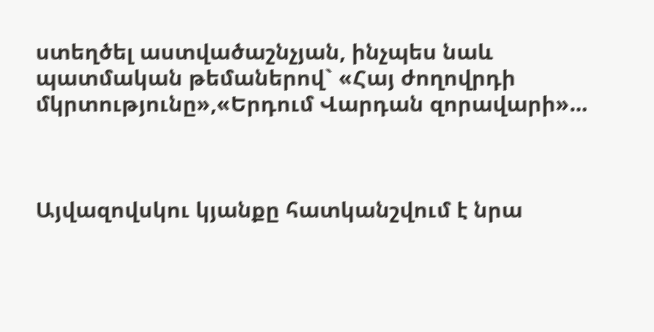ստեղծել աստվածաշնչյան, ինչպես նաև պատմական թեմաներով` «Հայ ժողովրդի մկրտությունը»,«Երդում Վարդան զորավարի»...



Այվազովսկու կյանքը հատկանշվում է նրա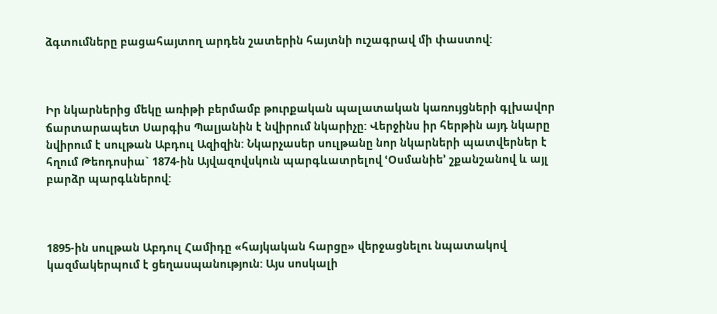ձգտումները բացահայտող արդեն շատերին հայտնի ուշագրավ մի փաստով:



Իր նկարներից մեկը առիթի բերմամբ թուրքական պալատական կառույցների գլխավոր ճարտարապետ Սարգիս Պալյանին է նվիրում նկարիչը: Վերջինս իր հերթին այդ նկարը նվիրում է սուլթան Աբդուլ Ազիզին: Նկարչասեր սուլթանը նոր նկարների պատվերներ է հղում Թեոդոսիա` 1874-ին Այվազովսկուն պարգևատրելով ՙՕսմանիե՚ շքանշանով և այլ բարձր պարգևներով:



1895-ին սուլթան Աբդուլ Համիդը «հայկական հարցը» վերջացնելու նպատակով կազմակերպում է ցեղասպանություն: Այս սոսկալի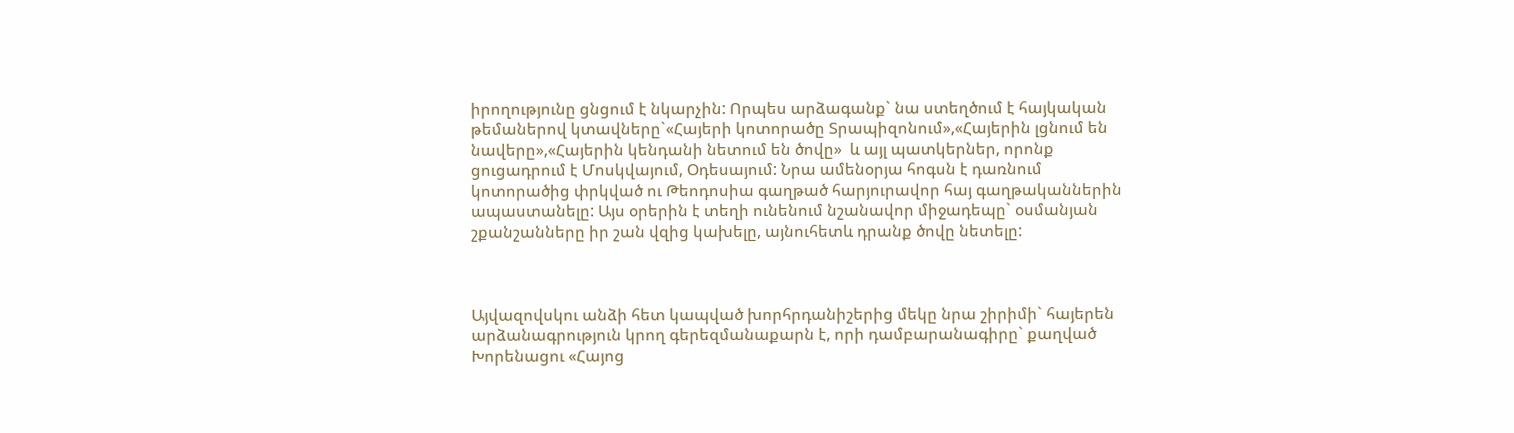իրողությունը ցնցում է նկարչին: Որպես արձագանք` նա ստեղծում է հայկական թեմաներով կտավները`«Հայերի կոտորածը Տրապիզոնում»,«Հայերին լցնում են նավերը»,«Հայերին կենդանի նետում են ծովը»  և այլ պատկերներ, որոնք ցուցադրում է Մոսկվայում, Օդեսայում: Նրա ամենօրյա հոգսն է դառնում կոտորածից փրկված ու Թեոդոսիա գաղթած հարյուրավոր հայ գաղթականներին ապաստանելը: Այս օրերին է տեղի ունենում նշանավոր միջադեպը` օսմանյան շքանշանները իր շան վզից կախելը, այնուհետև դրանք ծովը նետելը:



Այվազովսկու անձի հետ կապված խորհրդանիշերից մեկը նրա շիրիմի` հայերեն արձանագրություն կրող գերեզմանաքարն է, որի դամբարանագիրը` քաղված Խորենացու «Հայոց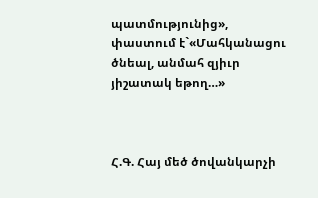պատմությունից», փաստում է`«Մահկանացու ծնեալ, անմահ զյիւր յիշատակ եթող…»



Հ.Գ. Հայ մեծ ծովանկարչի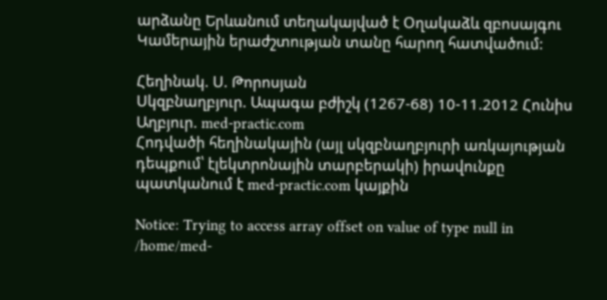արձանը Երևանում տեղակայված է Օղակաձև զբոսայգու Կամերային երաժշտության տանը հարող հատվածում:

Հեղինակ. Ս. Թորոսյան
Սկզբնաղբյուր. Ապագա բժիշկ (1267-68) 10-11.2012 Հունիս
Աղբյուր. med-practic.com
Հոդվածի հեղինակային (այլ սկզբնաղբյուրի առկայության դեպքում՝ էլեկտրոնային տարբերակի) իրավունքը պատկանում է med-practic.com կայքին

Notice: Trying to access array offset on value of type null in /home/med-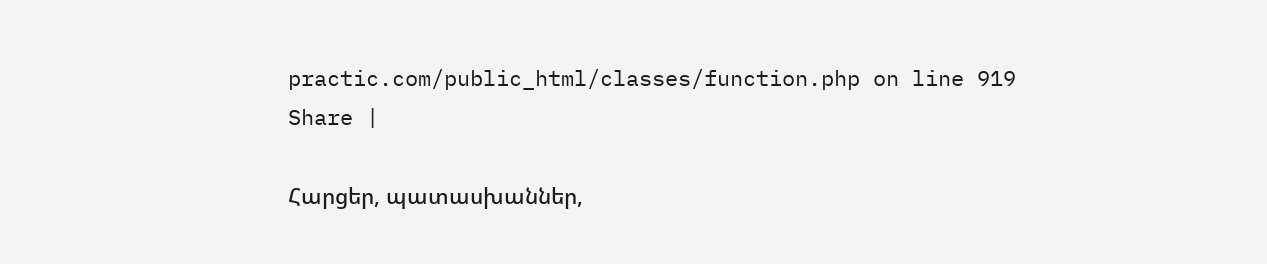practic.com/public_html/classes/function.php on line 919
Share |

Հարցեր, պատասխաններ,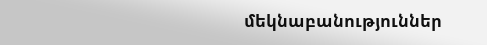մեկնաբանություններ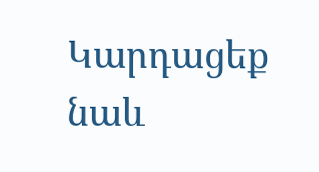Կարդացեք նաև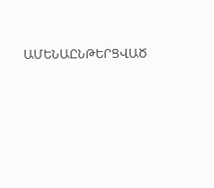ԱՄԵՆԱԸՆԹԵՐՑՎԱԾ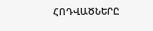ՀՈԴՎԱԾՆԵՐԸ